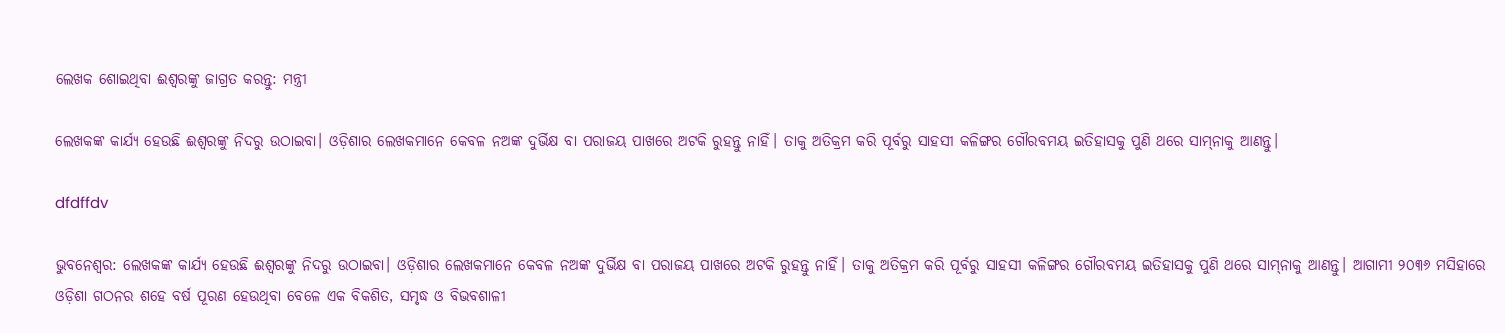ଲେଖକ ଶୋଇଥିବା ଈଶ୍ବରଙ୍କୁ ଜାଗ୍ରତ କରନ୍ତୁ: ମନ୍ତ୍ରୀ

ଲେଖକଙ୍କ କାର୍ଯ୍ୟ ହେଉଛି ଈଶ୍ବରଙ୍କୁ ନିଦରୁ ଉଠାଇବା। ଓଡ଼ିଶାର ଲେଖକମାନେ କେବଳ ନଅଙ୍କ ଦୁର୍ଭିକ୍ଷ ବା ପରାଜୟ ପାଖରେ ଅଟକି ରୁହନ୍ତୁ ନାହିଁ। ତାକୁ ଅତିକ୍ରମ କରି ପୂର୍ବରୁ ସାହସୀ କଳିଙ୍ଗର ଗୌରବମୟ ଇତିହାସକୁ ପୁଣି ଥରେ ସାମ୍‌ନାକୁ ଆଣନ୍ତୁ।

dfdffdv

ଭୁବନେଶ୍ବର: ଲେଖକଙ୍କ କାର୍ଯ୍ୟ ହେଉଛି ଈଶ୍ବରଙ୍କୁ ନିଦରୁ ଉଠାଇବା। ଓଡ଼ିଶାର ଲେଖକମାନେ କେବଳ ନଅଙ୍କ ଦୁର୍ଭିକ୍ଷ ବା ପରାଜୟ ପାଖରେ ଅଟକି ରୁହନ୍ତୁ ନାହିଁ। ତାକୁ ଅତିକ୍ରମ କରି ପୂର୍ବରୁ ସାହସୀ କଳିଙ୍ଗର ଗୌରବମୟ ଇତିହାସକୁ ପୁଣି ଥରେ ସାମ୍‌ନାକୁ ଆଣନ୍ତୁ। ଆଗାମୀ ୨୦୩୬ ମସିହାରେ ଓଡ଼ିଶା ଗଠନର ଶହେ ବର୍ଷ ପୂରଣ ହେଉଥିବା ବେଳେ ଏକ ବିକଶିତ, ସମୃଦ୍ଧ ଓ ବିଭବଶାଳୀ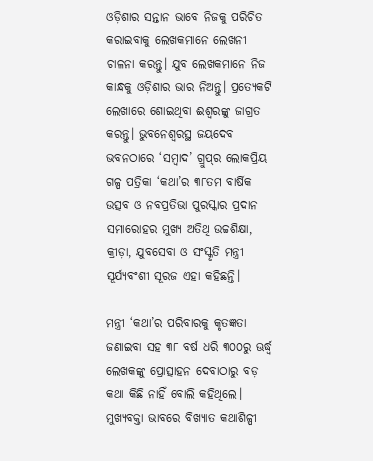ଓଡ଼ିଶାର ସନ୍ତାନ ଭାବେ ନିଜକୁ ପରିଚିତ କରାଇବାକୁ ଲେଖକମାନେ ଲେଖନୀ ଚାଳନା କରନ୍ତୁ। ଯୁବ ଲେଖକମାନେ ନିଜ କାନ୍ଧକୁ ଓଡ଼ିଶାର ଭାର ନିଅନ୍ତୁ। ପ୍ରତ୍ୟେକଟି ଲେଖାରେ ଶୋଇଥିବା ଈଶ୍ବରଙ୍କୁ ଜାଗ୍ରତ କରନ୍ତୁ। ଭୁବନେଶ୍ବରସ୍ଥ ଜୟଦେବ ଭବନଠାରେ ‘ସମ୍ବାଦ’ ଗ୍ରୁପ୍‌ର ଲୋକପ୍ରିୟ ଗଳ୍ପ ପତ୍ରିକା ‘କଥା’ର ୩୮ତମ ବାର୍ଷିକ ଉତ୍ସବ ଓ ନବପ୍ରତିଭା ପୁରସ୍କାର ପ୍ରଦାନ ସମାରୋହର ମୁଖ୍ୟ ଅତିଥି ଉଚ୍ଚଶିକ୍ଷା, କ୍ରୀଡ଼ା, ଯୁବସେବା ଓ ସଂସ୍କୃତି ମନ୍ତ୍ରୀ ସୂର୍ଯ୍ୟବଂଶୀ ସୂରଜ ଏହା କହିଛନ୍ତି।

ମନ୍ତ୍ରୀ ‘କଥା’ର ପରିବାରକୁ କୃତଜ୍ଞତା ଜଣାଇବା ସହ ୩୮ ବର୍ଷ ଧରି ୩୦୦ରୁ ଊର୍ଦ୍ଧ୍ବ ଲେଖକଙ୍କୁ ପ୍ରୋତ୍ସାହନ ଦେବାଠାରୁ ବଡ଼ କଥା କିଛି ନାହିଁ ବୋଲି କହିଥିଲେ। ମୁଖ୍ୟବକ୍ତା ଭାବରେ ବିଖ୍ୟାତ କଥାଶିଳ୍ପୀ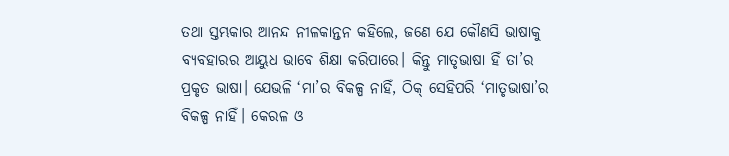ତଥା ସ୍ତମ୍ଭକାର ଆନନ୍ଦ ନୀଳକାନ୍ତନ କହିଲେ, ଜଣେ ଯେ କୌଣସି ଭାଷାକୁ ବ୍ୟବହାରର ଆୟୁଧ ଭାବେ ଶିକ୍ଷା କରିପାରେ। କିନ୍ତୁ ମାତୃଭାଷା ହିଁ ତା’ର ପ୍ରକୃତ ଭାଷା। ଯେଭଳି ‘ମା’ର ବିକଳ୍ପ ନାହିଁ, ଠିକ୍‌ ସେହିପରି ‘ମାତୃଭାଷା’ର ବିକଳ୍ପ ନାହିଁ। କେରଳ ଓ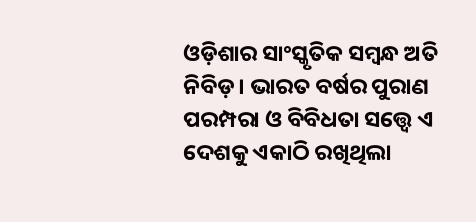ଓଡ଼ିଶାର ସାଂସ୍କୃତିକ ସମ୍ବନ୍ଧ ଅତି ନିବିଡ଼। ଭାରତ ବର୍ଷର ପୁରାଣ ପରମ୍ପରା ଓ ବିବିଧତା ସତ୍ତ୍ବେ ଏ ଦେଶକୁ ଏକାଠି ରଖିଥିଲା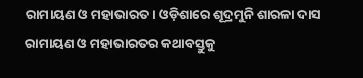ରାମାୟଣ ଓ ମହାଭାରତ। ଓଡ଼ିଶାରେ ଶୂଦ୍ରମୁନି ଶାରଳା ଦାସ ରାମାୟଣ ଓ ମହାଭାରତର କଥାବସ୍ତୁକୁ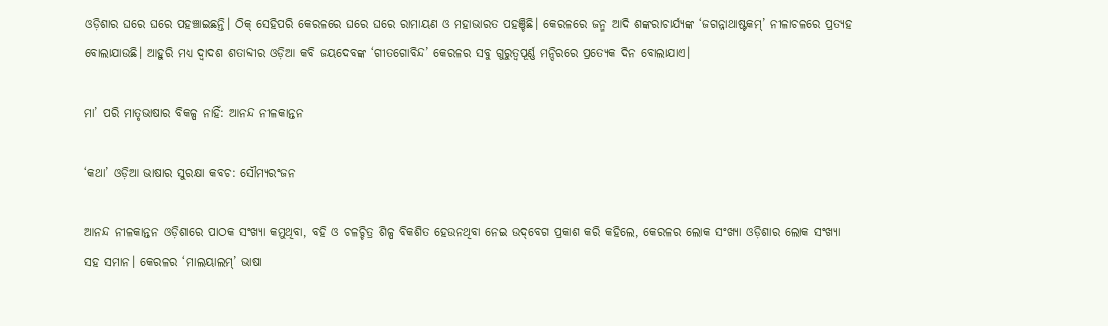ଓଡ଼ିଶାର ଘରେ ଘରେ ପହଞ୍ଚାଇଛନ୍ତି। ଠିକ୍‌ ସେହିପରି କେରଳରେ ଘରେ ଘରେ ରାମାୟଣ ଓ ମହାଭାରତ ପହଞ୍ଚିଛି। କେରଳରେ ଜନ୍ମ ଆଦି ଶଙ୍କରାଚାର୍ଯ୍ୟଙ୍କ ‘ଜଗନ୍ନାଥାଷ୍ଟକମ୍‌’ ନୀଳାଚଳରେ ପ୍ରତ୍ୟହ ବୋଲାଯାଉଛି। ଆହୁରି ମଧ୍ୟ ଦ୍ବାଦଶ ଶତାବ୍ଦୀର ଓଡ଼ିଆ କବି ଜୟଦେବଙ୍କ ‘ଗୀତଗୋବିନ୍ଦ’ କେରଳର ସବୁ ଗୁରୁତ୍ବପୂର୍ଣ୍ଣ ମନ୍ଦିରରେ ପ୍ରତ୍ୟେକ ଦିନ ବୋଲାଯାଏ।

ମା’ ପରି ମାତୃଭାଷାର ବିକଳ୍ପ ନାହିଁ: ଆନନ୍ଦ ନୀଳକାନ୍ତନ

‘କଥା’ ଓଡ଼ିଆ ଭାଷାର ସୁରକ୍ଷା କବଚ: ସୌମ୍ୟରଂଜନ

ଆନନ୍ଦ ନୀଳକାନ୍ତନ ଓଡ଼ିଶାରେ ପାଠକ ସଂଖ୍ୟା କମୁଥିବା, ବହି ଓ ଚଳଚ୍ଚିତ୍ର ଶିଳ୍ପ ବିକଶିତ ହେଉନଥିବା ନେଇ ଉଦ୍‌ବେଗ ପ୍ରକାଶ କରି କହିଲେ, କେରଳର ଲୋକ ସଂଖ୍ୟା ଓଡ଼ିଶାର ଲୋକ ସଂଖ୍ୟା ସହ ସମାନ। କେରଳର ‘ମାଲୟାଲମ୍‌’ ଭାଷା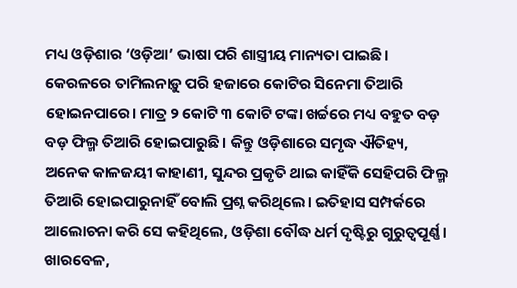ମଧ୍ୟ ଓଡ଼ିଶାର ‘ଓଡ଼ିଆ’ ଭାଷା ପରି ଶାସ୍ତ୍ରୀୟ ମାନ୍ୟତା ପାଇଛି। କେରଳରେ ତାମିଲନାଡ଼ୁ ପରି ହଜାରେ କୋଟିର ସିନେମା ତିଆରି ହୋଇନପାରେ। ମାତ୍ର ୨ କୋଟି ୩ କୋଟି ଟଙ୍କା ଖର୍ଚ୍ଚରେ ମଧ୍ୟ ବହୁତ ବଡ଼ ବଡ଼ ଫିଲ୍ମ ତିଆରି ହୋଇପାରୁଛି। କିନ୍ତୁ ଓଡ଼ିଶାରେ ସମୃଦ୍ଧ ଐତିହ୍ୟ, ଅନେକ କାଳଜୟୀ କାହାଣୀ, ସୁନ୍ଦର ପ୍ରକୃତି ଥାଇ କାହିଁକି ସେହିପରି ଫିଲ୍ମ ତିଆରି ହୋଇପାରୁନାହିଁ ବୋଲି ପ୍ରଶ୍ନ କରିଥି‌ଲେ। ଇତିହାସ ସମ୍ପର୍କରେ ଆଲୋଚନା କରି ସେ କହିଥିଲେ, ଓଡ଼ିଶା ବୌଦ୍ଧ ଧର୍ମ ଦୃଷ୍ଟିରୁ ଗୁରୁତ୍ବପୂର୍ଣ୍ଣ। ଖାରବେଳ,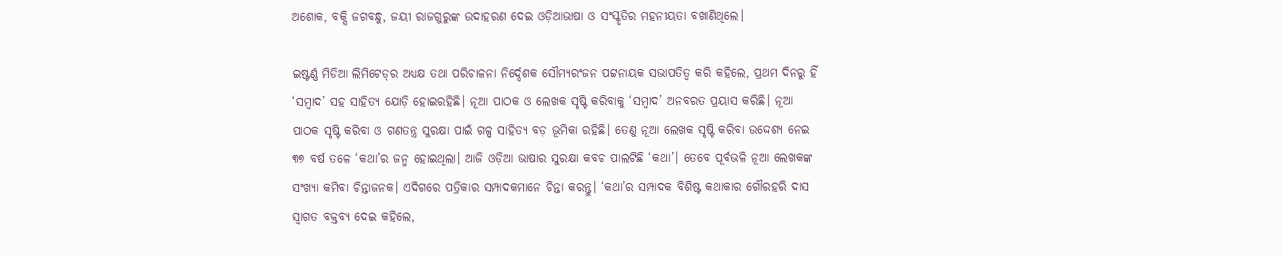ଅଶୋକ, ବକ୍ସି ଜଗବନ୍ଧୁ, ଜୟୀ ରାଜଗୁରୁଙ୍କ ଉଦାହରଣ ଦେଇ ଓଡ଼ିଆଭାଷା ଓ ସଂସ୍କୃତିର ମହନୀୟତା ବଖାଣିଥିଲେ।

ଇଷ୍ଟର୍ଣ୍ଣ ମିଡିଆ ଲିମିଟେଡ୍‌ର ଅଧ୍ୟକ୍ଷ ତଥା ପରିଚାଳନା ନିର୍ଦ୍ଦେଶକ ସୌମ୍ୟରଂଜନ ପଟ୍ଟନାୟକ ସଭାପତିତ୍ବ କରି କହିଲେ, ପ୍ରଥମ ଦିନରୁ ହିଁ ‘ସମ୍ବାଦ’ ସହ ସାହିତ୍ୟ ଯୋଡ଼ି ହୋଇରହିଛି। ନୂଆ ପାଠକ ଓ ଲେଖକ ସୃଷ୍ଟି କରିବାକୁ ‘ସମ୍ବାଦ’ ଅନବରତ ପ୍ରୟାସ କରିଛି। ନୂଆ ପାଠକ ସୃଷ୍ଟି କରିବା ଓ ଗଣତନ୍ତ୍ର ସୁରକ୍ଷା ପାଇଁ ଗଳ୍ପ ସାହିତ୍ୟ ବଡ଼ ଭୂମିକା ରହିଛି। ତେଣୁ ନୂଆ ଲେଖକ ସୃଷ୍ଟି କରିବା ଉଦ୍ଦେଶ୍ୟ ନେଇ ୩୭ ବର୍ଷ ତଳେ ‘କଥା’ର ଜନ୍ମ ହୋଇଥିଲା। ଆଜି ଓଡ଼ିଆ ଭାଷାର ସୁରକ୍ଷା କବଚ ପାଲଟିଛି ‘କଥା’। ତେବେ ପୂର୍ବଭଳି ନୂଆ ଲେଖକଙ୍କ ସଂଖ୍ୟା କମିବା ଚିନ୍ତାଜନକ। ଏଦିଗରେ ପତ୍ରିକାର ସମ୍ପାଦକମାନେ ଚିନ୍ତା କରନ୍ତୁ। ‘କଥା’ର ସମ୍ପାଦକ ବିଶିଷ୍ଟ କଥାକାର ଗୌରହରି ଦାସ ସ୍ବାଗତ ବକ୍ତବ୍ୟ ଦେଇ କହିଲେ,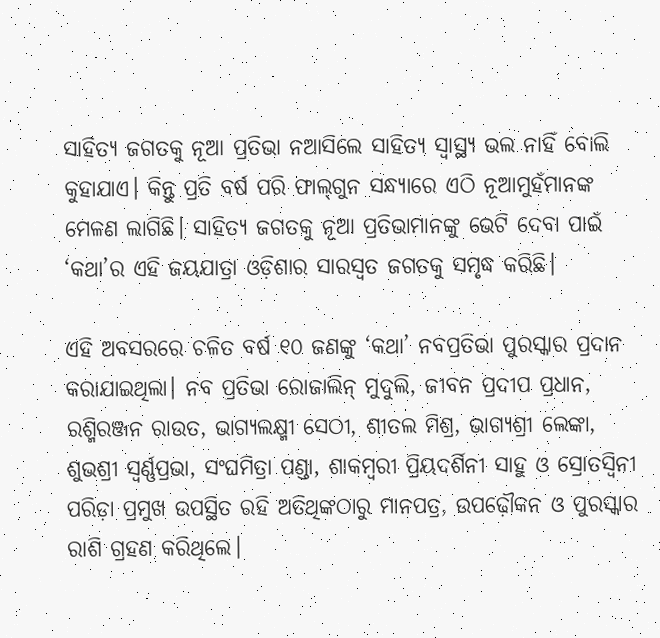ସାହିତ୍ୟ ଜଗତକୁ ନୂଆ ପ୍ରତିଭା ନଆସିଲେ ସାହିତ୍ୟ ସ୍ବାସ୍ଥ୍ୟ ଭଲ ନାହିଁ ବୋଲି କୁହାଯାଏ। କିନ୍ତୁ ପ୍ରତି ବର୍ଷ ପରି ଫାଲ୍‌ଗୁନ ସନ୍ଧ୍ୟାରେ ଏଠି ନୂଆମୁହଁମାନଙ୍କ ମେଳଣ ଲାଗିଛି। ସାହିତ୍ୟ ଜଗତକୁ ନୂଆ ପ୍ରତିଭାମାନଙ୍କୁ ଭେଟି ଦେବା ପାଇଁ ‘କଥା’ର ଏହି ଜୟଯାତ୍ରା ଓଡ଼ିଶାର ସାରସ୍ବତ ଜଗତକୁ ସମୃଦ୍ଧ କରିଛି।

ଏହି ଅବସରରେ ଚଳିତ ବର୍ଷ ୧୦ ଜଣଙ୍କୁ ‘କଥା’ ନବପ୍ରତିଭା ପୁରସ୍କାର ପ୍ରଦାନ କରାଯାଇଥିଲା। ନବ ପ୍ରତିଭା ରୋଜାଲିନ୍‌ ମୁଦୁଲି, ଜୀବନ ପ୍ରଦୀପ ପ୍ରଧାନ, ରଶ୍ମିରଞ୍ଜନ ରାଉତ, ଭାଗ୍ୟଲକ୍ଷ୍ମୀ ସେଠୀ, ଶୀତଲ ମିଶ୍ର, ଭାଗ୍ୟଶ୍ରୀ ଲେଙ୍କା, ଶୁଭଶ୍ରୀ ସ୍ବର୍ଣ୍ଣପ୍ରଭା, ସଂଘମିତ୍ରା ପଣ୍ଡା, ଶାକମ୍ବରୀ ପ୍ରିୟଦର୍ଶିନୀ ସାହୁ ଓ ସ୍ରୋତସ୍ବିନୀ ପରିଡ଼ା ପ୍ରମୁଖ ଉପସ୍ଥିତ ରହି ଅତିଥିଙ୍କଠାରୁ ମାନପତ୍ର, ଉପଢ଼ୌକନ ଓ ପୁରସ୍କାର ରାଶି ଗ୍ରହଣ କରିଥିଲେ।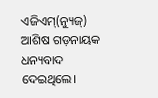ଏଜିଏମ୍‌(ନ୍ୟୁଜ୍‌) ଆଶିଷ ଗଡ଼ନାୟକ ଧନ୍ୟବାଦ ଦେଇଥିଲେ।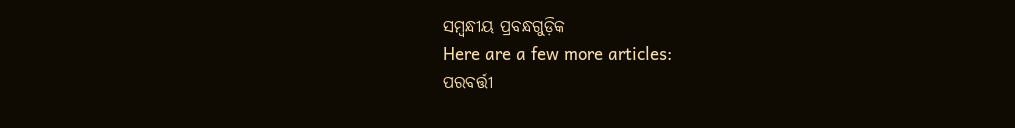ସମ୍ବନ୍ଧୀୟ ପ୍ରବନ୍ଧଗୁଡ଼ିକ
Here are a few more articles:
ପରବର୍ତ୍ତୀ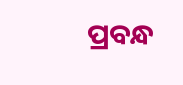ପ୍ରବନ୍ଧ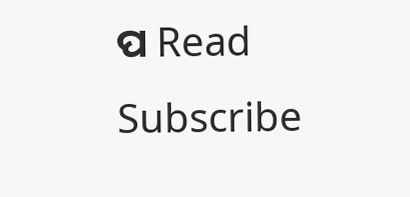ପ Read
Subscribe